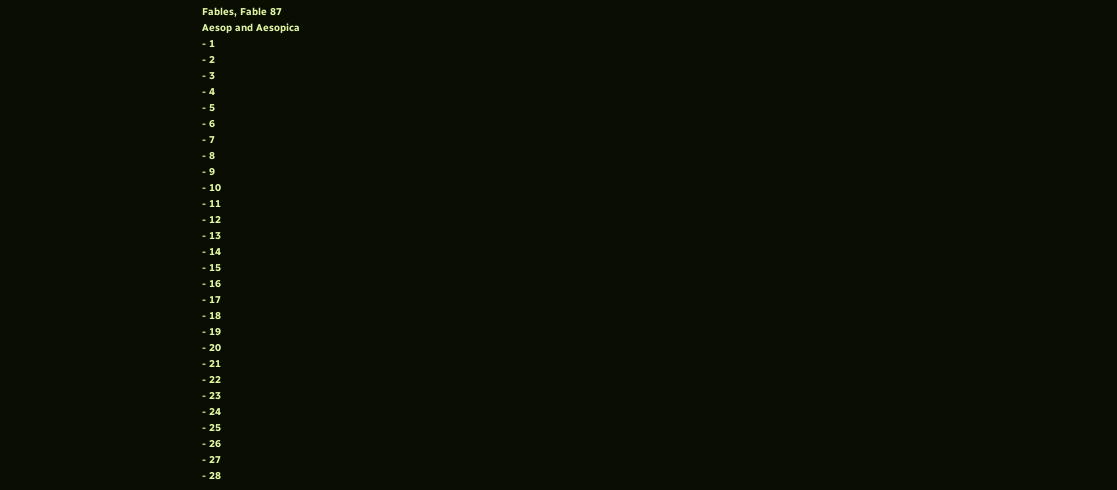Fables, Fable 87
Aesop and Aesopica
- 1
- 2
- 3
- 4
- 5
- 6
- 7
- 8
- 9
- 10
- 11
- 12
- 13
- 14
- 15
- 16
- 17
- 18
- 19
- 20
- 21
- 22
- 23
- 24
- 25
- 26
- 27
- 28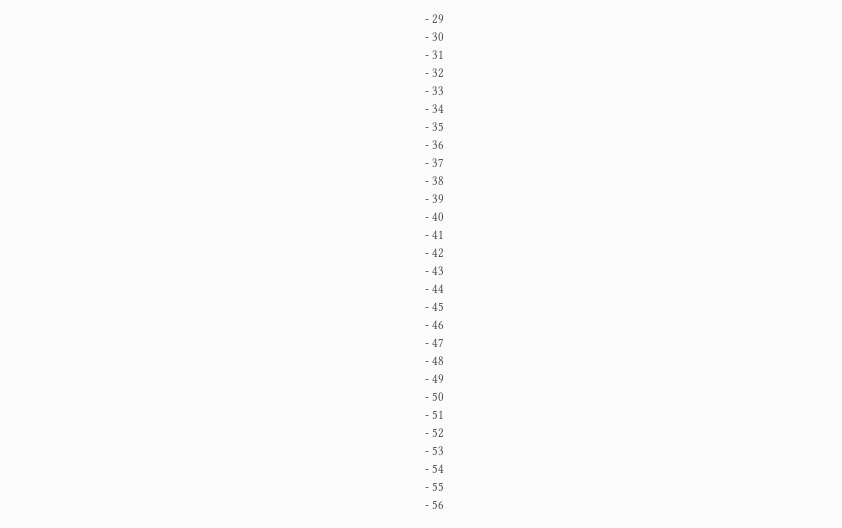- 29
- 30
- 31
- 32
- 33
- 34
- 35
- 36
- 37
- 38
- 39
- 40
- 41
- 42
- 43
- 44
- 45
- 46
- 47
- 48
- 49
- 50
- 51
- 52
- 53
- 54
- 55
- 56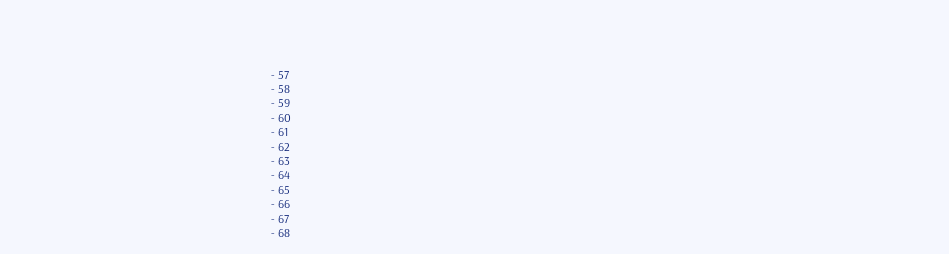- 57
- 58
- 59
- 60
- 61
- 62
- 63
- 64
- 65
- 66
- 67
- 68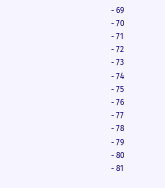- 69
- 70
- 71
- 72
- 73
- 74
- 75
- 76
- 77
- 78
- 79
- 80
- 81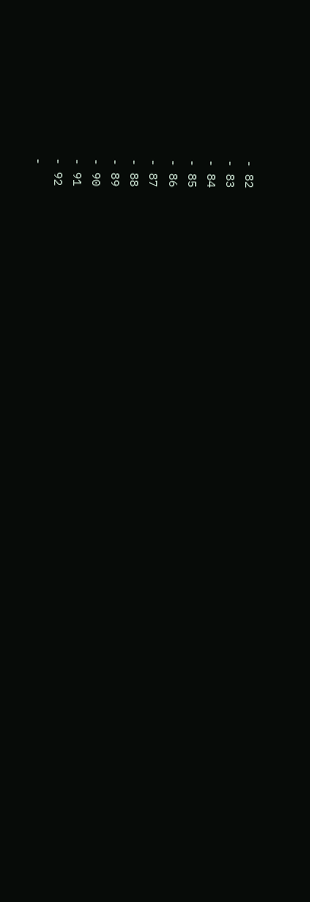- 82
- 83
- 84
- 85
- 86
- 87
- 88
- 89
- 90
- 91
- 92
-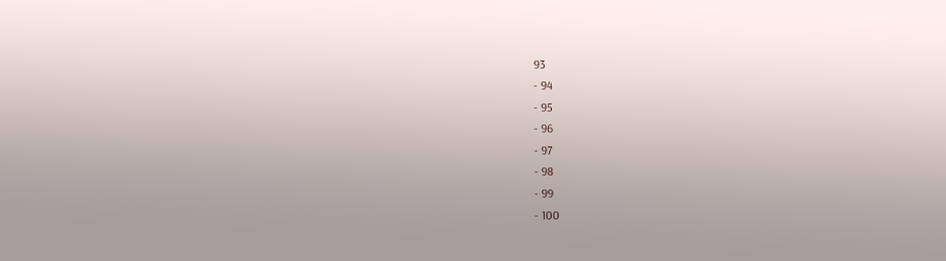93
- 94
- 95
- 96
- 97
- 98
- 99
- 100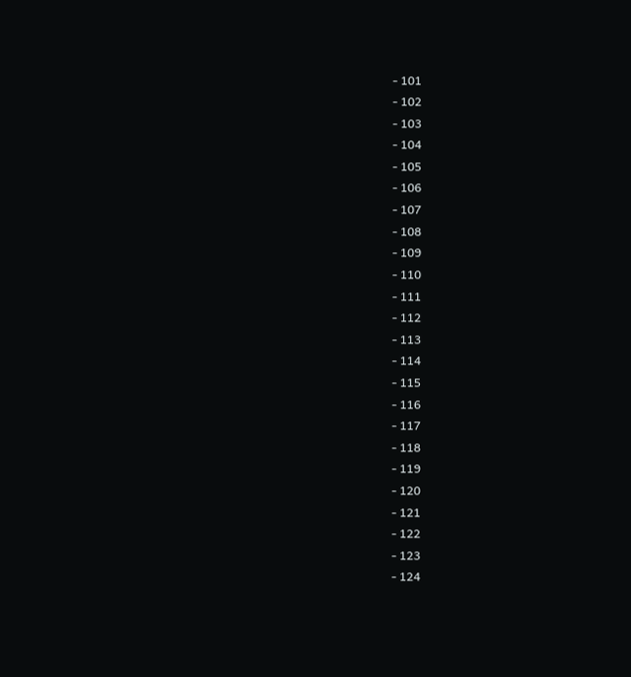- 101
- 102
- 103
- 104
- 105
- 106
- 107
- 108
- 109
- 110
- 111
- 112
- 113
- 114
- 115
- 116
- 117
- 118
- 119
- 120
- 121
- 122
- 123
- 124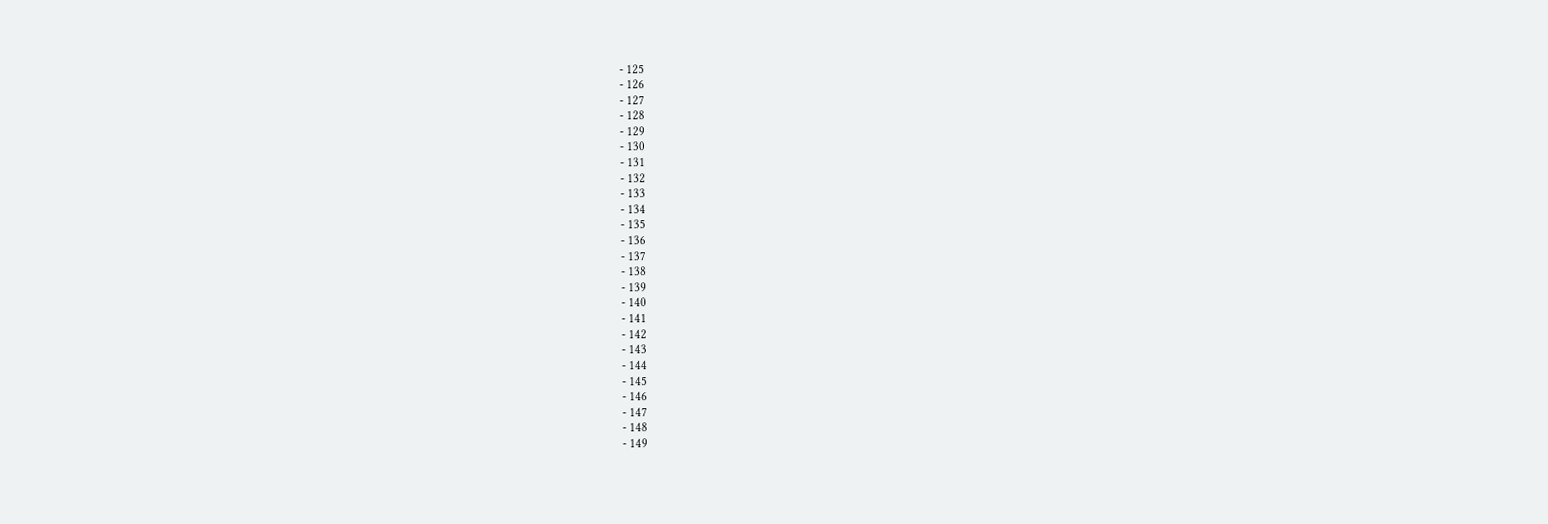- 125
- 126
- 127
- 128
- 129
- 130
- 131
- 132
- 133
- 134
- 135
- 136
- 137
- 138
- 139
- 140
- 141
- 142
- 143
- 144
- 145
- 146
- 147
- 148
- 149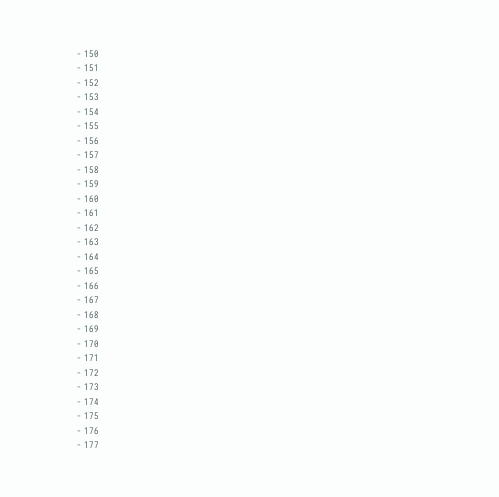- 150
- 151
- 152
- 153
- 154
- 155
- 156
- 157
- 158
- 159
- 160
- 161
- 162
- 163
- 164
- 165
- 166
- 167
- 168
- 169
- 170
- 171
- 172
- 173
- 174
- 175
- 176
- 177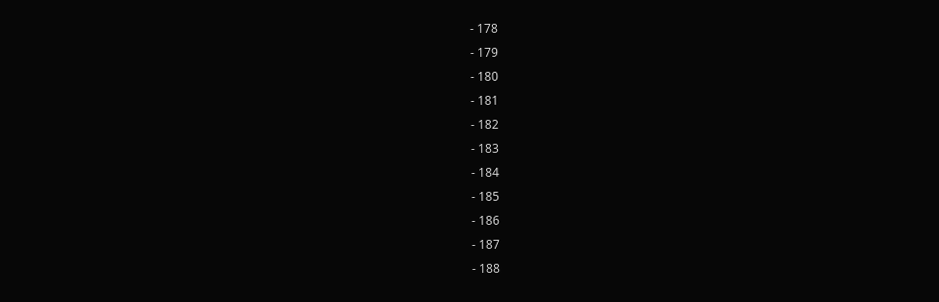- 178
- 179
- 180
- 181
- 182
- 183
- 184
- 185
- 186
- 187
- 188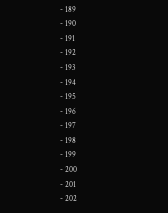- 189
- 190
- 191
- 192
- 193
- 194
- 195
- 196
- 197
- 198
- 199
- 200
- 201
- 202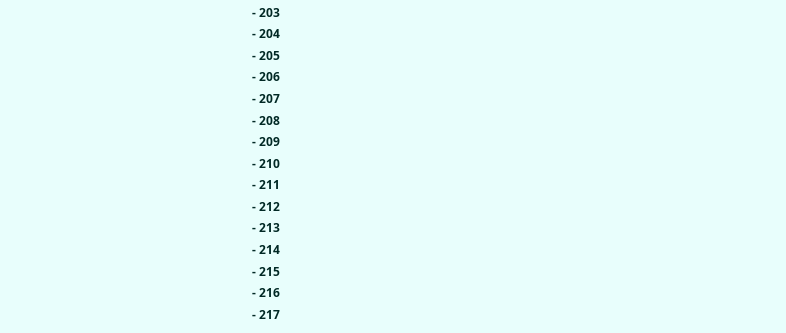- 203
- 204
- 205
- 206
- 207
- 208
- 209
- 210
- 211
- 212
- 213
- 214
- 215
- 216
- 217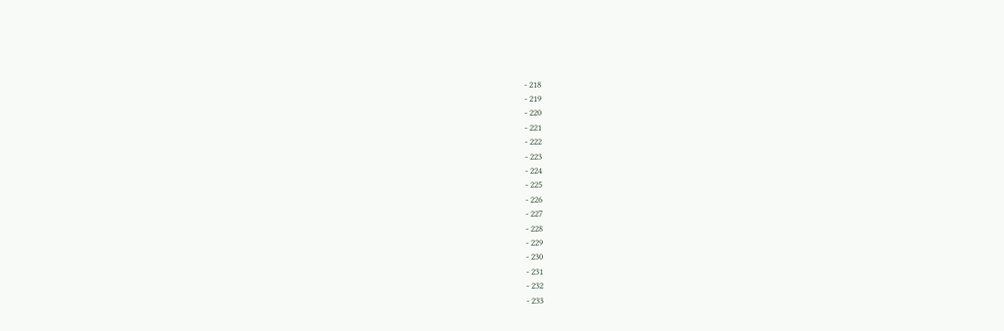- 218
- 219
- 220
- 221
- 222
- 223
- 224
- 225
- 226
- 227
- 228
- 229
- 230
- 231
- 232
- 233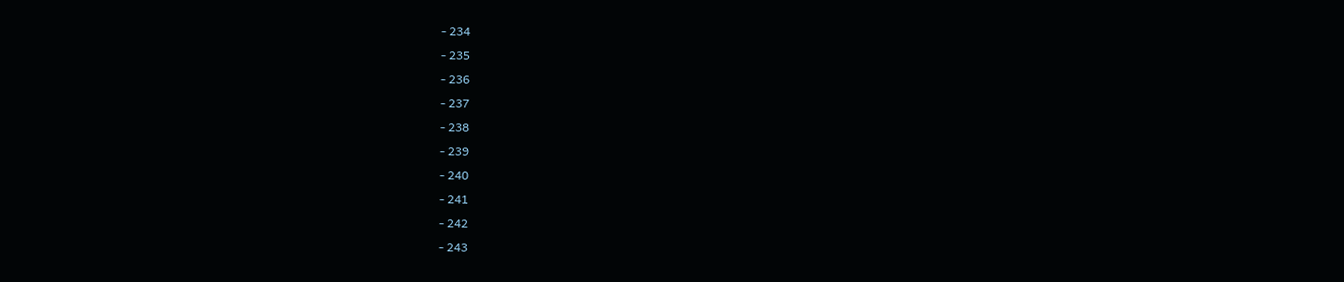- 234
- 235
- 236
- 237
- 238
- 239
- 240
- 241
- 242
- 243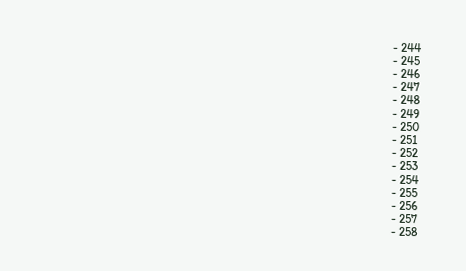- 244
- 245
- 246
- 247
- 248
- 249
- 250
- 251
- 252
- 253
- 254
- 255
- 256
- 257
- 258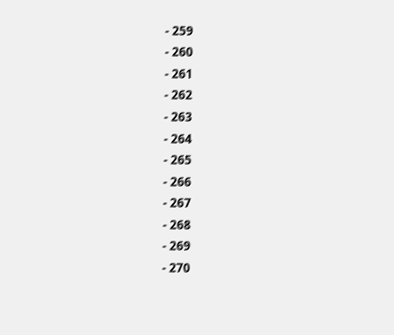- 259
- 260
- 261
- 262
- 263
- 264
- 265
- 266
- 267
- 268
- 269
- 270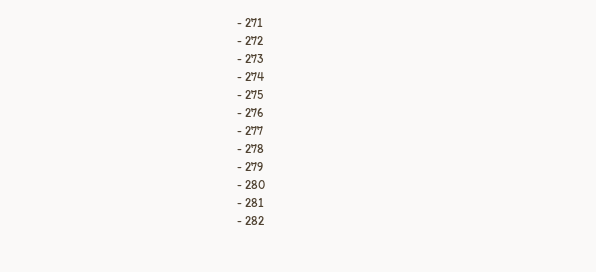- 271
- 272
- 273
- 274
- 275
- 276
- 277
- 278
- 279
- 280
- 281
- 282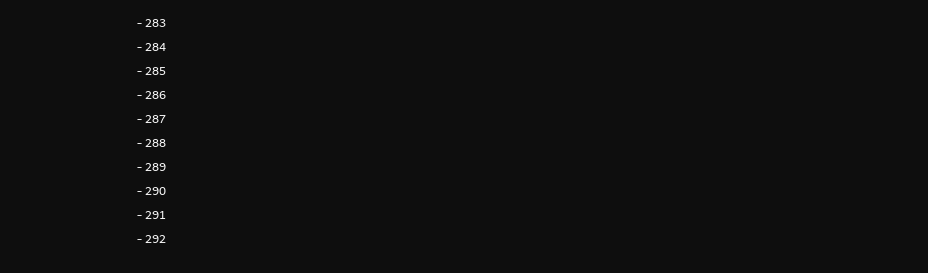- 283
- 284
- 285
- 286
- 287
- 288
- 289
- 290
- 291
- 292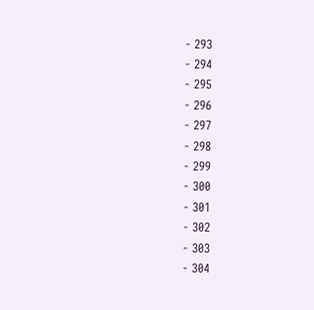- 293
- 294
- 295
- 296
- 297
- 298
- 299
- 300
- 301
- 302
- 303
- 304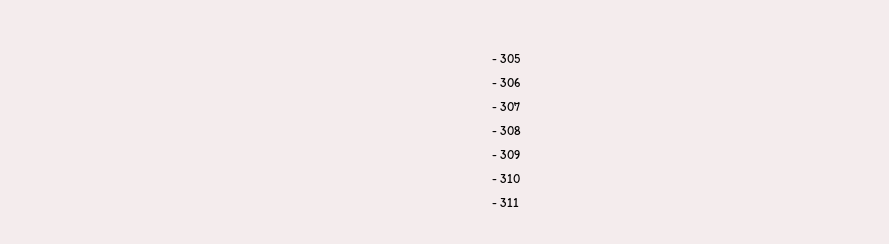- 305
- 306
- 307
- 308
- 309
- 310
- 311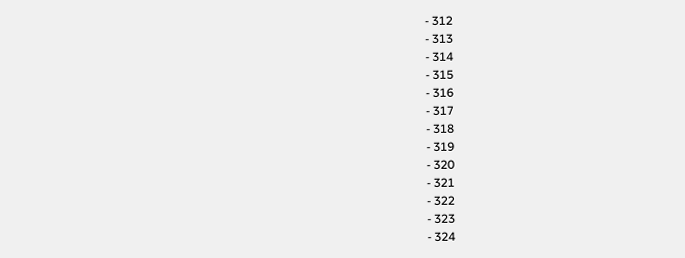- 312
- 313
- 314
- 315
- 316
- 317
- 318
- 319
- 320
- 321
- 322
- 323
- 324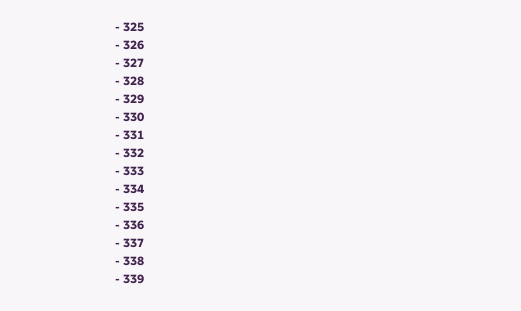- 325
- 326
- 327
- 328
- 329
- 330
- 331
- 332
- 333
- 334
- 335
- 336
- 337
- 338
- 339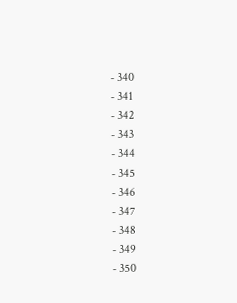- 340
- 341
- 342
- 343
- 344
- 345
- 346
- 347
- 348
- 349
- 350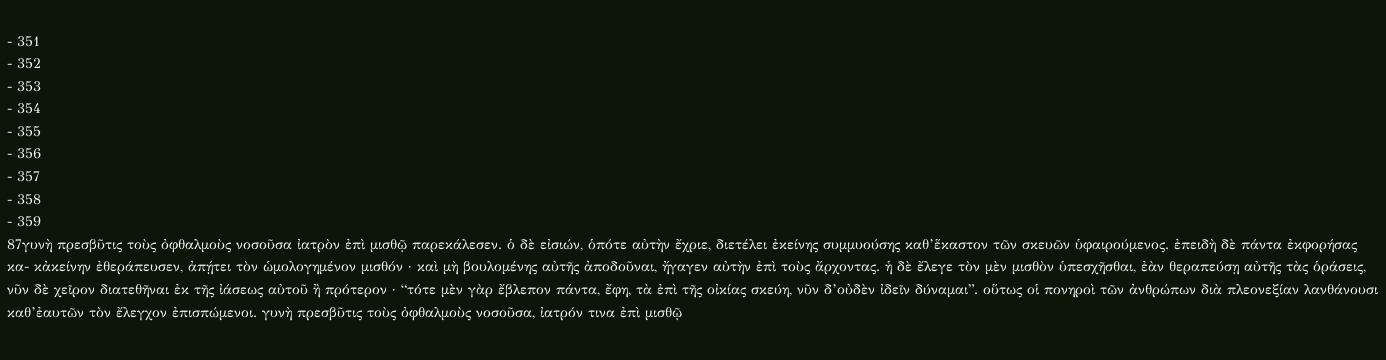- 351
- 352
- 353
- 354
- 355
- 356
- 357
- 358
- 359
87γυνὴ πρεσβῦτις τοὺς ὀφθαλμοὺς νοσοῦσα ἰατρὸν ἐπὶ μισθῷ παρεκάλεσεν. ὁ δὲ εἰσιών, ὁπότε αὐτὴν ἔχριε, διετέλει ἐκείνης συμμυούσης καθ’ἕκαστον τῶν σκευῶν ὑφαιρούμενος. ἐπειδὴ δὲ πάντα ἐκφορήσας κα- κἀκείνην ἐθεράπευσεν, ἀπῄτει τὸν ὡμολογημένον μισθόν · καὶ μὴ βουλομένης αὐτῆς ἀποδοῦναι, ἤγαγεν αὐτὴν ἐπὶ τοὺς ἄρχοντας. ἡ δὲ ἔλεγε τὸν μὲν μισθὸν ὑπεσχῆσθαι, ἐὰν θεραπεύσῃ αὐτῆς τὰς ὁράσεις, νῦν δὲ χεῖρον διατεθῆναι ἐκ τῆς ἰάσεως αὐτοῦ ἢ πρότερον · “τότε μὲν γὰρ ἔβλεπον πάντα, ἔφη, τὰ ἐπὶ τῆς οἰκίας σκεύη, νῦν δ’οὐδὲν ἰδεῖν δύναμαι”. οὕτως οἱ πονηροὶ τῶν ἀνθρώπων διὰ πλεονεξίαν λανθάνουσι καθ’ἐαυτῶν τὸν ἔλεγχον ἐπισπώμενοι. γυνὴ πρεσβῦτις τοὺς ὀφθαλμοὺς νοσοῦσα, ἰατρόν τινα ἐπὶ μισθῷ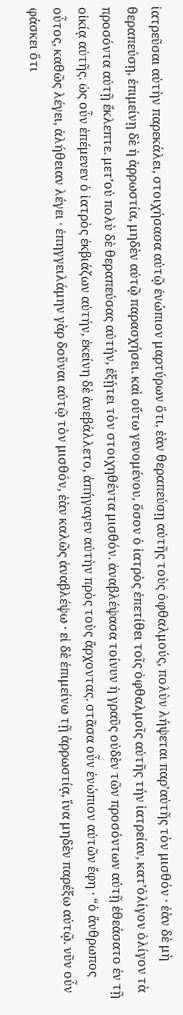ἰατρεῦσαι αὐτὴν παρεκάλει, στοιχήσασα αὐτῷ ἐνώπιον μαρτύρων ὅτι, ἐὰν θεραπεύσῃ αὐτῆς τοὺς ὀφθαλμούς, πολὺν λήψεται παρ’αὐτῆς τὸν μισθόν · ἐὰν δὲ μὴ θεραπεύσῃ, ἐπιμείνῃ δὲ ἡ ἀρρωστία, μηδὲν αὐτῷ παρασχήσει. καὶ οὕτω γενομένου, ὅσον ὁ ἰατρὸς ἐπετίθει τοῖς ὀφθαλμοῖς αὐτῆς τήν ἰατρείαν, κατ’ὀλίγον ὀλίγον τὰ προσόντα αὐτῇ ἔκλεπτε. μετ’οὐ πολὺ δὲ θεραπεύσας αὐτήν, ἐξῄτει τὸν στοιχηθέντα μισθόν. ἀναβλέψασα τοίνυν ἡ γραῦς οὐδὲν τῶν προσόντων αὐτῇ ἐθεάσατο ἐν τῇ οἰκίᾳ αὐτῆς. ὡς οὖν ἐπέμενεν ὁ ἰατρὸς ἐκβιάζων αὐτήν, ἐκείνη δὲ ἀνεβάλλετο, ἀπήγαγεν αὐτὴν πρὸς τοὺς ἄρχοντας. στᾶσα οὖν ἐνώπιον αὐτῶν ἔφη · “ὁ ἄνθρωπος οὗτος, καθῶς λέγει, ἀλήθειαν λέγει · ἐπηγγειλάμην γὰρ δοῦναι αὐτῷ τὸν μισθόν, ἐὰν καλῶς ἀναβλέψω · εἰ δὲ ἐπιμείνω τῇ ἀρρωστίᾳ, ἵνα μηδὲν παρέξω αὐτῷ. νῦν οὖν φάσκει ὅτι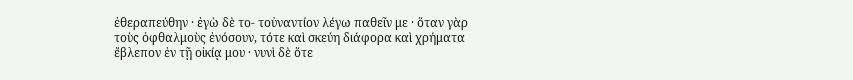ἐθεραπεύθην · ἐγὼ δὲ το- τοὐναντίον λέγω παθεῖν με · ὅταν γὰρ τοὺς ὀφθαλμοὺς ἐνόσουν, τότε καὶ σκεύη διάφορα καὶ χρήματα ἔβλεπον ἐν τῇ οἰκίᾳ μου · νυνὶ δὲ ὅτε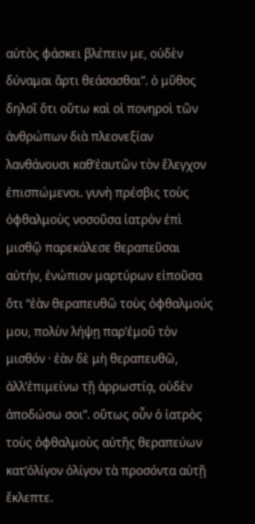αὐτὸς φάσκει βλέπειν με, οὐδὲν δύναμαι ἄρτι θεάσασθαι”. ὁ μῦθος δηλοῖ ὅτι οὕτω καὶ οἱ πονηροὶ τῶν ἀνθρώπων διὰ πλεονεξίαν λανθάνουσι καθ’ἐαυτῶν τὸν ἔλεγχον ἐπισπώμενοι. γυνὴ πρέσβις τοὺς ὀφθαλμοὺς νοσοῦσα ἰατρὸν ἐπὶ μισθῷ παρεκάλεσε θεραπεῦσαι αὐτήν, ἐνώπιον μαρτύρων εἰποῦσα ὅτι “ἐὰν θεραπευθῶ τοὺς ὀφθαλμούς μου, πολὺν λήψῃ παρ’ἐμοῦ τὸν μισθόν · ἐὰν δὲ μὴ θεραπευθῶ, ἀλλ’ἐπιμείνω τῇ ἀρρωστίᾳ, οὐδὲν ἀποδώσω σοι”. οὕτως οὖν ὁ ἰατρὸς τοὺς ὀφθαλμοὺς αὐτῆς θεραπεύων κατ’ὀλίγον ὀλίγον τὰ προσόντα αὐτῇ ἔκλεπτε.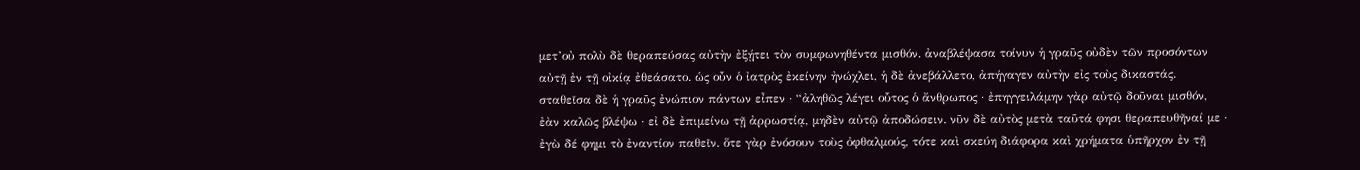μετ’οὐ πολὺ δὲ θεραπεύσας αὐτὴν ἐξῄτει τὸν συμφωνηθέντα μισθόν. ἀναβλέψασα τοίνυν ἡ γραῦς οὐδὲν τῶν προσόντων αὐτῇ ἐν τῇ οἰκίᾳ ἐθεάσατο. ὡς οὖν ὁ ἰατρὸς ἐκείνην ἠνώχλει, ἡ δὲ ἀνεβάλλετο, ἀπήγαγεν αὐτὴν εἰς τοὺς δικαστάς. σταθεῖσα δὲ ἡ γραῦς ἐνώπιον πάντων εἶπεν · “ἀληθῶς λέγει οὗτος ὁ ἄνθρωπος · ἐπηγγειλάμην γὰρ αὐτῷ δοῦναι μισθόν, ἐὰν καλῶς βλέψω · εἰ δὲ ἐπιμείνω τῇ ἀρρωστίᾳ, μηδὲν αὐτῷ ἀποδώσειν. νῦν δὲ αὐτὸς μετὰ ταῦτά φησι θεραπευθῆναί με · ἐγὼ δέ φημι τὸ ἐναντίον παθεῖν. ὅτε γὰρ ἐνόσουν τοὺς ὀφθαλμούς, τότε καὶ σκεύη διάφορα καὶ χρήματα ὑπῆρχον ἐν τῇ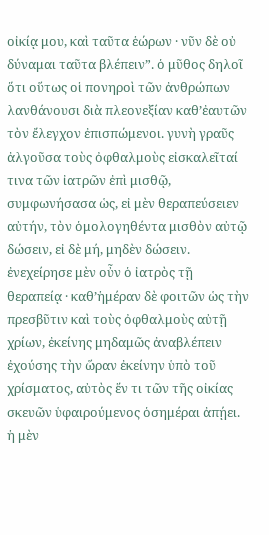οἰκίᾳ μου, καὶ ταῦτα ἑώρων · νῦν δὲ οὐ δύναμαι ταῦτα βλέπειν”. ὁ μῦθος δηλοῖ ὅτι οὕτως οἱ πονηροὶ τῶν ἀνθρώπων λανθάνουσι διὰ πλεονεξίαν καθ’ἐαυτῶν τὸν ἔλεγχον ἐπισπώμενοι. γυνὴ γραῦς ἀλγοῦσα τοὺς ὀφθαλμοὺς εἰσκαλεῖταί τινα τῶν ἰατρῶν ἐπὶ μισθῷ, συμφωνήσασα ὡς, εἰ μὲν θεραπεύσειεν αὐτήν, τὸν ὁμολογηθέντα μισθὸν αὐτῷ δώσειν, εἰ δὲ μή, μηδὲν δώσειν. ἐνεχείρησε μὲν οὖν ὁ ἰατρὸς τῇ θεραπείᾳ · καθ’ἡμέραν δὲ φοιτῶν ὡς τὴν πρεσβῦτιν καὶ τοὺς ὀφθαλμοὺς αὐτῇ χρίων, ἐκείνης μηδαμῶς ἀναβλέπειν ἐχούσης τὴν ὥραν ἐκείνην ὑπὸ τοῦ χρίσματος, αὐτὸς ἕν τι τῶν τῆς οἰκίας σκευῶν ὑφαιρούμενος ὁσημέραι ἀπῄει. ἡ μὲν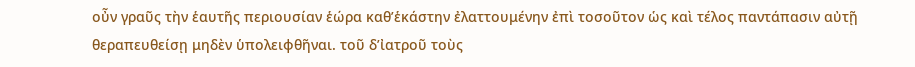οὖν γραῦς τὴν ἑαυτῆς περιουσίαν ἑώρα καθ’ἑκάστην ἐλαττουμένην ἐπὶ τοσοῦτον ὡς καὶ τέλος παντάπασιν αὐτῇ θεραπευθείσῃ μηδὲν ὑπολειφθῆναι. τοῦ δ’ἰατροῦ τοὺς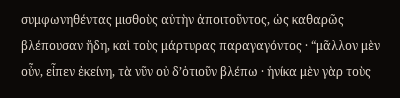συμφωνηθέντας μισθοὺς αὐτὴν ἀποιτοῦντος, ὡς καθαρῶς βλέπουσαν ἤδη, καὶ τοὺς μάρτυρας παραγαγόντος · “μᾶλλον μὲν οὖν, εἶπεν ἐκείνη, τὰ νῦν οὐ δ’ὁτιοῦν βλέπω · ἡνίκα μὲν γὰρ τοὺς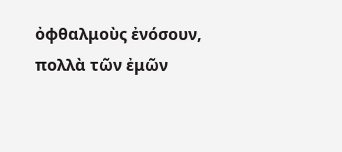ὀφθαλμοὺς ἐνόσουν, πολλὰ τῶν ἐμῶν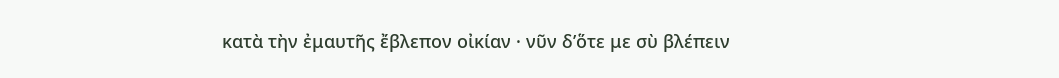κατὰ τὴν ἐμαυτῆς ἔβλεπον οἰκίαν · νῦν δ’ὅτε με σὺ βλέπειν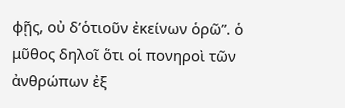φῇς, οὐ δ’ὁτιοῦν ἐκείνων ὁρῶ”. ὁ μῦθος δηλοῖ ὅτι οἱ πονηροὶ τῶν ἀνθρώπων ἐξ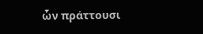ὧν πράττουσι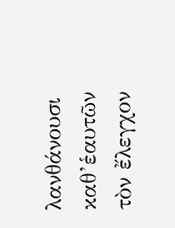λανθάνουσι καθ’ἑαυτῶν τὸν ἔλεγχον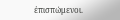ἐπισπώμενοι.